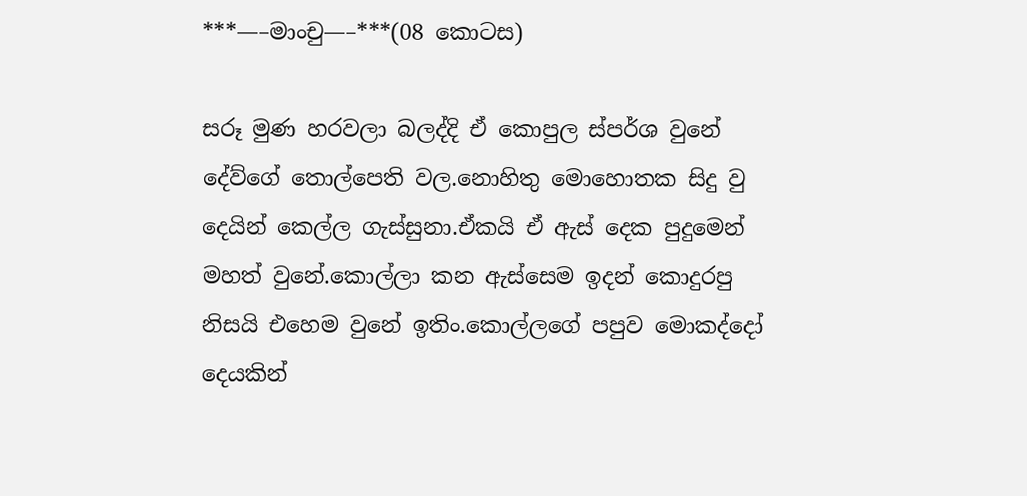***—–මාංචු—–***(08 කොටස)

සරූ මුණ හරවලා බලද්දි ඒ කොපුල ස්පර්ශ වුනේ දේව්ගේ තොල්පෙති වල.නොහිතු මොහොතක සිදු වු දෙයින් කෙල්ල ගැස්සුනා.ඒකයි ඒ ඇස් දෙක පුදුමෙන් මහත් වුනේ.කොල්ලා කන ඇස්සෙම ඉදන් කොදුරපු නිසයි එහෙම වුනේ ඉතිං.කොල්ලගේ පපුව මොකද්දෝ දෙයකින්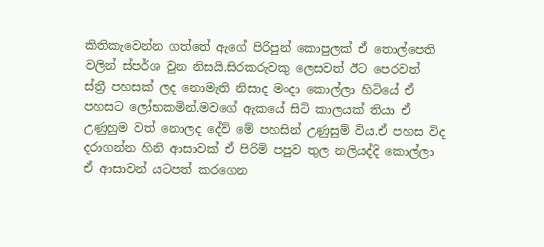කිතිකැ‍වෙන්න ගත්තේ ඇගේ පිරිපුන් කොපුලක් ඒ තොල්පෙති වලින් ස්පර්ශ වුන නිසයි.සිරකරුවකු ලෙසවත් ඊට පෙරවත් ස්ත්‍රී පහසක් ලද නොමැති නිසාද මංදා කොල්ලා හිටියේ ඒ පහසට ලෝභකමින්.මවගේ ඇකයේ සිටි කාලයක් තියා ඒ උණුහුම වත් නොලද දේව් මේ පහසින් උණුසුම් විය.ඒ පහස විද දරාගන්න හිනි ආසාවක් ඒ පිරිමි පපුව තුල නලියද්දි කොල්ලා ඒ ආසාවන් යටපත් කරගෙන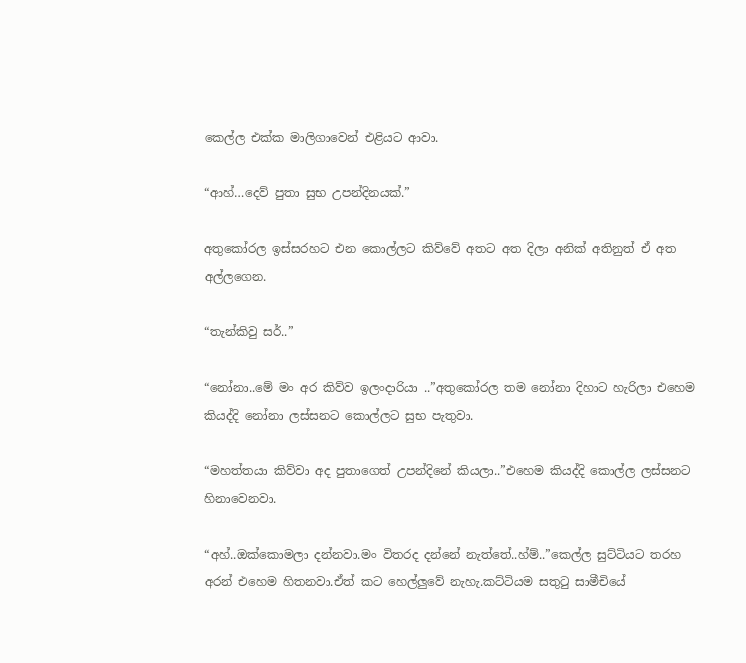කෙල්ල එක්ක මාලිගාවෙන් එළියට ආවා.

“ආහ්…දෙව් පුතා සුභ උපන්දිනයක්.”

අතුකෝරල ඉස්සරහට එන කොල්ලට කිව්වේ අතට අත දිලා අනික් අතිනුත් ඒ අත අල්ලගෙන.

“තැන්කිවු සර්..”

“නෝනා..මේ මං අර කිව්ව ඉලංදාරියා ..”අතුකෝරල තම නෝනා දිහාට හැරිලා එහෙම කියද්දි නෝනා ලස්සනට කොල්ලට සුභ පැතුවා.

“මහත්තයා කිව්වා අද පුතාගෙත් උපන්දිනේ කියලා..”එහෙම කියද්දි කොල්ල ලස්සනට හිනාවෙනවා.

“අහ්..ඔක්කොමලා දන්නවා.මං විතරද දන්නේ නැත්තේ..හ්ම්..”කෙල්ල සුට්ටියට තරහ අරන් එහෙම හිතනවා.ඒත් කට හෙල්ලුවේ නැහැ.කට්ටියම සතුටු සාමීචියේ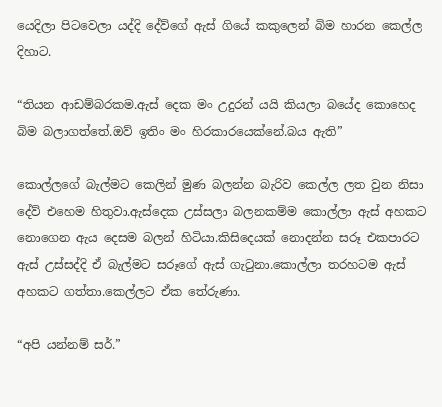යෙදිලා පිටවෙලා යද්දි දේව්ගේ ඇස් ගියේ කකුලෙන් බිම හාරන කෙල්ල දිහාට.

“තියන ආඩම්බරකම.ඇස් දෙක මං උදුරන් යයි කියලා බයේද කොහෙද බිම බලාගත්තේ.ඔව් ඉතිං මං හිරකාරයෙක්නේ.බය ඇති”

කොල්ලගේ බැල්මට කෙලින් මුණ බලන්න බැරිව කෙල්ල ලත වුන නිසා දේව් එහෙම හිතුවා.ඇස්දෙක උස්සලා බලනකම්ම කොල්ලා ඇස් අහකට නොගෙන ඇය දෙසම බලන් හිටියා.කිසිදෙයක් නොදන්න සරූ එකපාරට ඇස් උස්සද්දි ඒ බැල්මට සරූගේ ඇස් ගැටුනා.කොල්ලා තරහටම ඇස් අහකට ගත්තා.කෙල්ලට ඒක තේරුණා.

“අපි යන්නම් සර්.”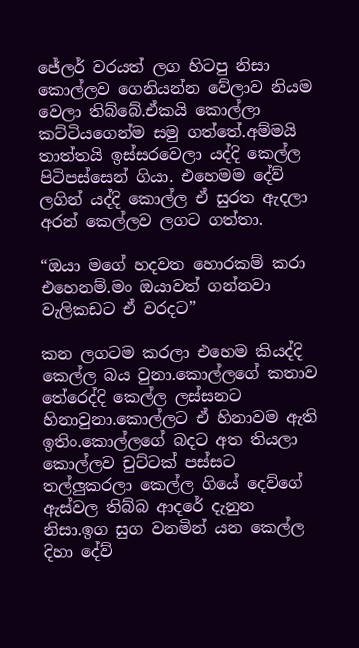ජේලර් වරයත් ලග හිටපු නිසා කොල්ලව ගෙනියන්න වේලාව නියම වෙලා තිබ්බේ.ඒකයි කොල්ලා කට්ටියගෙන්ම සමු ගත්තේ.අම්මයි තාත්තයි ඉස්සරවෙලා යද්දි කෙල්ල පිටිපස්සෙන් ගියා. එහෙමම දේව් ලගින් යද්දි කොල්ල ඒ සුරත ඇදලා අරන් කෙල්ලව ලගට ගත්තා.

“ඔයා මගේ හදවත හොරකම් කරා එහෙනම්.මං ඔයාවත් ගන්නවා වැලිකඩට ඒ වරදට”

කන ලගටම කරලා එහෙම කියද්දි කෙල්ල බය වුනා.කොල්ලගේ කතාව තේරෙද්දි කෙල්ල ලස්සනට හිනාවුනා.කොල්ලට ඒ හිනාවම ඇති ඉතිං.කොල්ලගේ බදට අත තියලා කොල්ලව චුට්ටක් පස්සට තල්ලුකරලා කෙල්ල ගියේ දෙව්ගේ ඇස්වල තිබ්බ ආදරේ දැනුන නිසා.ඉග සුග වනමින් යන කෙල්ල දිහා දේව්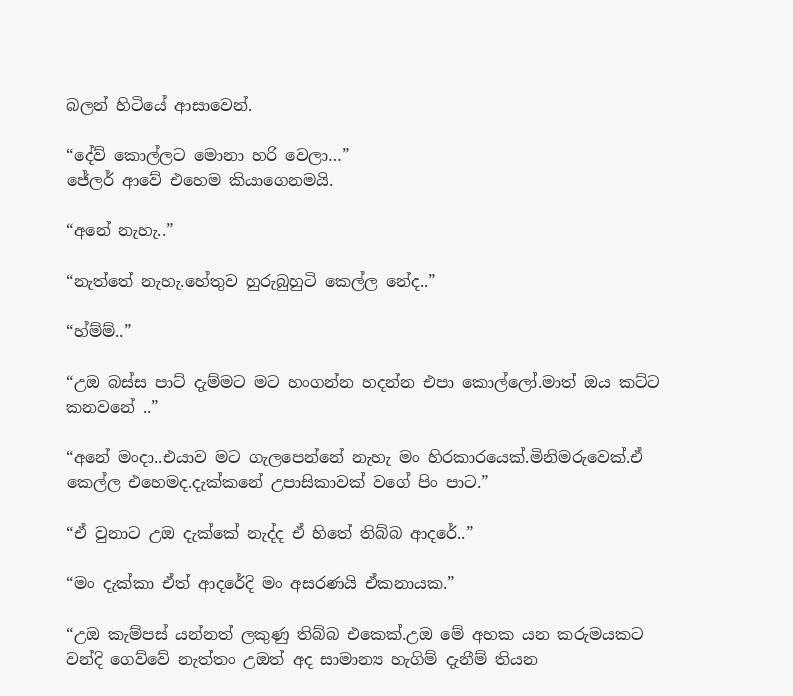බලන් හිටියේ ආසාවෙන්.

“දේව් කොල්ලට මොනා හරි වෙලා…”
ජේලර් ආවේ එහෙම කියාගෙනමයි.

“අනේ නැහැ..”

“නැත්තේ නැහැ.හේතුව හුරුබුහුටි කෙල්ල නේද..”

“හ්ම්ම්..”

“උඔ බස්ස පාට් දැම්මට මට හංගන්න හදන්න එපා කොල්ලෝ.මාත් ඔය කට්ට කනවනේ ..”

“අනේ මංදා..එයාව මට ගැලපෙන්නේ නැහැ මං හිරකාරයෙක්.මිනිමරුවෙක්.ඒ කෙල්ල එහෙමද.දැක්කනේ උපාසිකාවක් වගේ පිං පාට.”

“ඒ වුනාට උඔ දැක්කේ නැද්ද ඒ හිතේ තිබ්බ ආදරේ..”

“මං දැක්කා ඒත් ආදරේදි මං අසරණයි ඒකනායක.”

“උඔ කැම්පස් යන්නත් ලකුණු තිබ්බ එකෙක්.උ‍ඔ මේ අහක යන කරුමයකට වන්දි ගෙව්වේ නැත්තං උඔත් අද සාමාන්‍ය හැගිම් දැනීම් තියන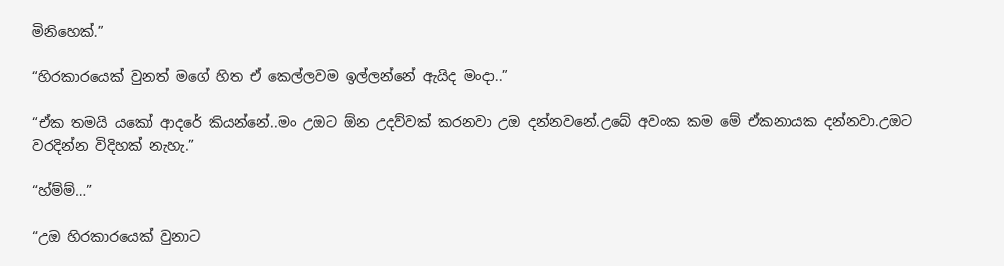මිනිහෙක්.”

“හිරකාරයෙක් වුනත් මගේ හිත ඒ කෙල්ලවම ඉල්ලන්නේ ඇයිද මංදා..”

“ඒක තමයි යකෝ ආදරේ කියන්නේ..මං උඔට ඕන උදව්වක් කරනවා උඔ දන්නවනේ.උ‍බේ අවංක කම මේ ඒකනායක දන්නවා.උඔට වරදින්න විදිහක් නැහැ.”

“හ්ම්ම්…”

“උඔ හිරකාරයෙක් වුනාට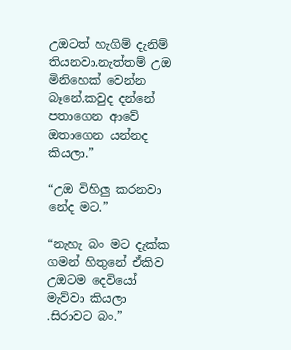උඔටත් හැගිම් දැනිම් තියනවා.නැත්තම් උඔ මිනිහෙක් වෙන්න බෑනේ.කවුද දන්නේ පතාගෙන ආවේ ඔතාගෙන යන්නද කියලා.”

“උඔ විහිලු කරනවා නේද මට.”

“නැහැ බං මට දැක්ක ගමන් හිතුනේ ඒකිව උඔටම දෙවියෝ මැව්වා කියලා .සිරාවට බං.”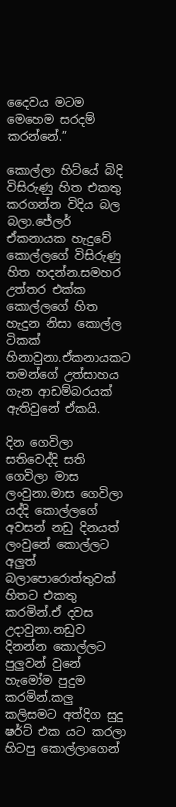දෛවය මටම මෙහෙම සරදම් කරන්නේ.”

කොල්ලා හිට්යේ බිදි විසිරුණු හිත එකතු කරගන්න විදිය බල බලා.ජේලර් ඒකනායක හැදුවේ කොල්ලගේ විසිරුණු හිත හදන්න.සමහර උත්තර එක්ක කොල්ලගේ හිත හැදුන නිසා කොල්ල ටිකක් හිනාවුනා.ඒකනායකට තමන්ගේ උත්සාහය ගැන ආඩම්බරයක් ඇතිවුනේ ඒකයි.

දින ගෙවිලා සතිවෙද්දි සති ගෙවිලා මාස ලංවුනා.මාස ගෙවිලා යද්දි කොල්ලගේ අවසන් නඩු දිනයත් ලංවුනේ කොල්ලට අලුත් බලාපොරොත්තුවක් හිතට එකතු කරමින්.ඒ දවස උදාවුනා.නඩුව දිනන්න කොල්ලට පුලුවන් වුනේ හැමෝම පුදුම කරමින්.කලු කලිසමට අත්දිග සුදු ෂර්ට් එක යට කරලා හිටපු කොල්ලාගෙන්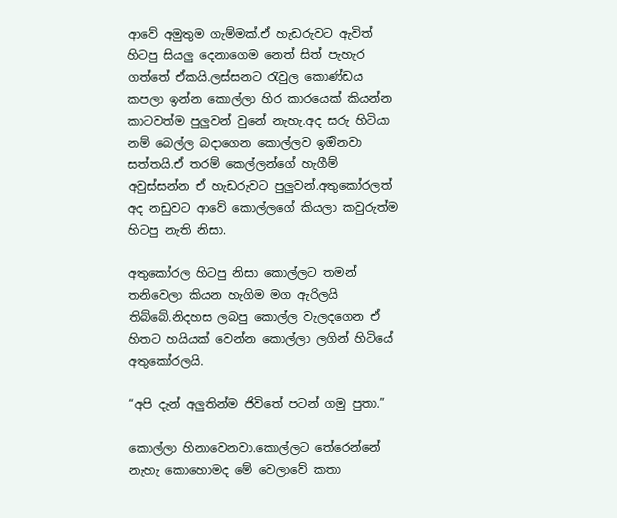ආවේ අමුතුම ගැම්මක්.ඒ හැඩරුවට ඇවිත් හිටපු සියලු දෙනාගෙම නෙත් සිත් පැහැර ගත්තේ ඒකයි.ලස්සනට රැවුල කොණ්ඩය කපලා ඉන්න කොල්ලා හිර කාරයෙක් කියන්න කාටවත්ම පුලුවන් වුනේ නැහැ.අද සරු හිටියා නම් බෙල්ල බදාගෙන කොල්ලව ඉඔිනවා සත්තයි.ඒ තරම් කෙල්ලන්ගේ හැගීම් අවුස්සන්න ඒ හැඩරුවට පුලුවන්.අතුකෝරලත් අද නඩුවට ආවේ කොල්ලගේ කියලා කවුරුත්ම හිටපු නැති නිසා.

අතුකෝරල හිටපු නිසා කොල්ලට තමන් තනිවෙලා කියන හැගිම මග ඇරිලයි තිබ්බේ.නිදහස ලබපු කොල්ල වැලදගෙන ඒ හිතට හයියක් වෙන්න කොල්ලා ලගින් හිටියේ අතුකෝරලයි.

“අපි දැන් අලුතින්ම ජිවිතේ පටන් ගමු පුතා.”

කොල්ලා හිනාවෙනවා.කොල්ලට තේරෙන්නේ නැහැ කොහොමද මේ වෙලාවේ කතා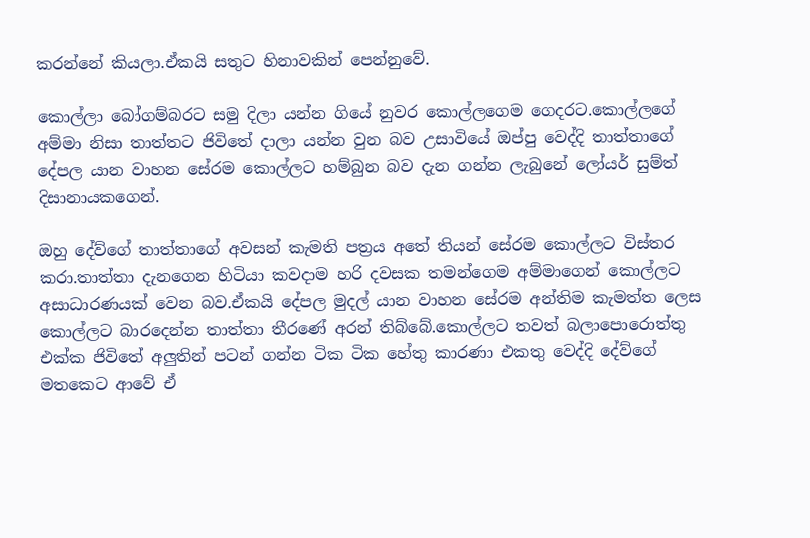කරන්නේ කියලා.ඒකයි සතුට හිනාවකින් පෙන්නුවේ.

කොල්ලා බෝගම්බරට සමු දිලා යන්න ගියේ නුවර කොල්ලගෙම ගෙදරට.කොල්ලගේ අම්මා නිසා තාත්තට ජිවිතේ දාලා යන්න වුන බව උසාවියේ ඔප්පු වෙද්දි තාත්තාගේ දේපල යාන වාහන සේරම කොල්ලට හම්බුන බව දැන ගන්න ලැබුනේ ලෝයර් සුම්ත් දිසානායකගෙන්.

ඔහු දේව්ගේ තාත්තාගේ අවසන් කැමති පත්‍රය අතේ තියන් සේරම කොල්ලට විස්තර කරා.තාත්තා දැනගෙන හිටියා කවදාම හරි දවසක තමන්ගෙම අම්මාගෙන් කොල්ලට අසාධාරණයක් වෙන බව.ඒකයි දේපල මුදල් යාන වාහන සේරම අන්තිම කැමත්ත ලෙස කොල්ලට බාරදෙන්න තාත්තා තීරණේ අරන් තිබ්බේ.කොල්ලට තවත් බලාපොරොත්තු එක්ක ජිවිතේ අලුතින් පටන් ගන්න ටික ටික හේතු කාරණා එකතු වෙද්දි දේව්ගේ මතකෙට ආවේ ඒ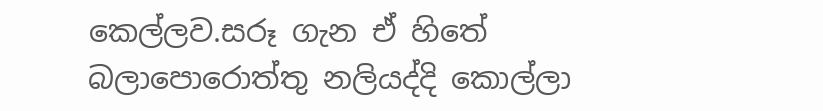කෙල්ලව.සරූ ගැන ඒ හිතේ බලාපොරොත්තු නලියද්දි කොල්ලා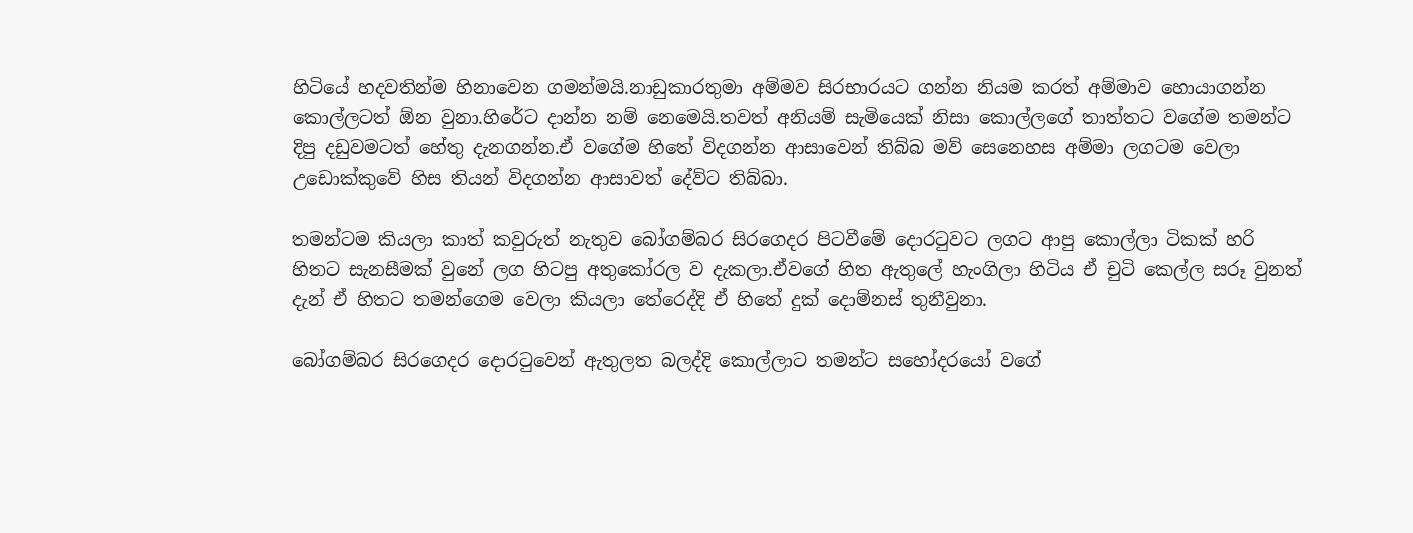හිටියේ හදවතින්ම හිනාවෙන ගමන්මයි.නාඩුකාරතුමා අම්මව සිරභාරයට ගන්න නියම කරත් අම්මාව හොයාගන්න කොල්ලටත් ඕන වුනා.හිරේට දාන්න නම් නෙමෙයි.තවත් අනියම් සැමියෙක් නිසා කොල්ලගේ තාත්තට වගේම තමන්ට දිපු දඩුවමටත් හේතු දැනගන්න.ඒ වගේම හිතේ විදගන්න ආසාවෙන් තිබ්බ මව් සෙනෙහස අම්මා ලගටම වෙලා උඩොක්කුවේ හිස තියන් විදගන්න ආසාවත් දේව්ට තිබ්බා.

තමන්ටම කියලා කාත් කවුරුත් නැතුව බෝගම්බර සිරගෙදර පිටවීමේ දොරටුවට ලගට ආපු කොල්ලා ටිකක් හරි හිතට සැනසීමක් වුනේ ලග හිටපු අතුකෝරල ව දැකලා.ඒවගේ හිත ඇතුලේ හැංගිලා හිටිය ඒ චුටි කෙල්ල සරූ වුනත් දැන් ඒ හිතට තමන්ගෙම වෙලා කියලා තේරෙද්දි ඒ හිතේ දුක් දොම්නස් තුනීවුනා.

බෝගම්බර සිරගෙදර දොරටුවෙන් ඇතුලත බලද්දි කොල්ලාට තමන්ට සහෝදරයෝ වගේ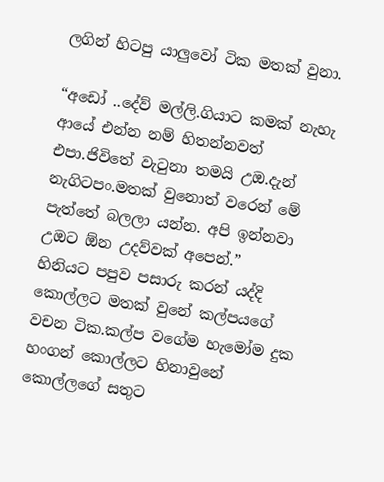ලගින් හිටපු යාලුවෝ ටික මතක් වුනා.

“අඩෝ ..දේව් මල්ලි.ගියාට කමක් නැහැ ආයේ එන්න නම් හිතන්නවත් එපා.ජිවිතේ වැටුනා තමයි උඔ.දැන් නැගිටපං.මතක් වුනොත් වරෙන් මේ පැත්තේ බලලා යන්න. අපි ඉන්නවා උඔට ඕන උදව්වක් අපෙන්.”
හිනියට පපුව පසාරු කරන් යද්දි කොල්ලට මතක් වුනේ කල්පයගේ වචන ටික.කල්ප වගේම හැමෝම දුක හංගන් කොල්ලට හිනාවුනේ කොල්ලගේ සතුට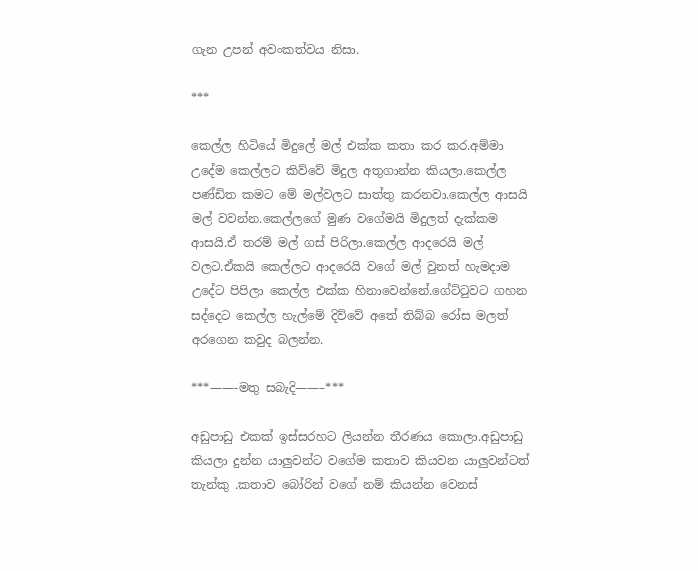ගැන උපන් අවංකත්වය නිසා.

***

කෙල්ල හිටියේ මිදුලේ මල් එක්ක කතා කර කර.අම්මා උදේම කෙල්ලට කිව්වේ මිදුල අතුගාන්න කියලා.කෙල්ල පණ්ඩිත කමට මේ මල්වලට සාත්තු කරනවා.කෙල්ල ආසයි මල් වවන්න.කෙල්ලගේ මුණ වගේමයි මිදුලත් දැක්කම ආසයි.ඒ තරම් මල් ගස් පිරිලා.කෙල්ල ආදරෙයි මල් වලට.ඒකයි කෙල්ලට ආදරෙයි වගේ මල් වුනත් හැමදාම උදේට පිපිලා කෙල්ල එක්ක හිනාවෙන්නේ.ගේට්ටුවට ගහන සද්දෙට කෙල්ල හැල්මේ දිව්වේ අතේ තිබ්බ රෝස මලත් අරගෙන කවුද බලන්න.

***——-මතු සබැදි——–***

අඩුපාඩු එකක් ඉස්සරහට ලියන්න තීරණය කොලා.අඩුපාඩු කියලා දුන්න යාලුවන්ට වගේම කතාව කියවන යාලුවන්ටත් තැන්කු .කතාව බෝරින් වගේ නම් කියන්න වෙනස්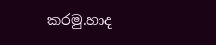කරමු.හාද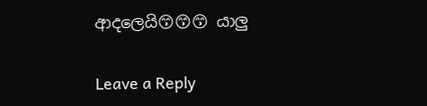ආදලෙයි😙😙😙 යාලු

Leave a Reply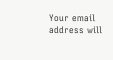Your email address will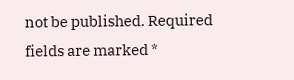not be published. Required fields are marked *